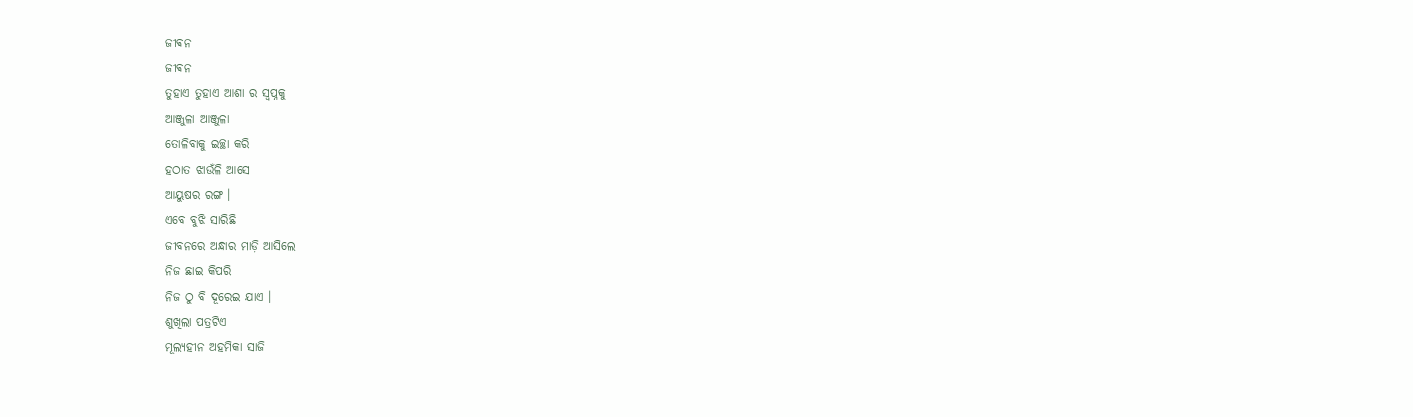ଜୀଵନ
ଜୀଵନ
ତୁହାଏ ତୁହାଏ ଆଶା ର ସ୍ବପ୍ନକୁ
ଆଞ୍ଜୁଳା ଆଞ୍ଜୁଳା
ତୋଳିବାକୁ ଇଚ୍ଛା କରି
ହଠାତ ଝାଉଁଳି ଆସେ
ଆୟୁଷର ରଙ୍ଗ ।
ଏବେ ବୁଝି ସାରିଛି
ଜୀବନରେ ଅନ୍ଧାର ମାଡ଼ି ଆସିଲେ
ନିଜ ଛାଇ କିପରି
ନିଜ ଠୁ ବି ଦୂରେଇ ଯାଏ ।
ଶୁଖିଲା ପତ୍ରଟିଏ
ମୂଲ୍ୟହୀନ ଅହମିକା ସାଜି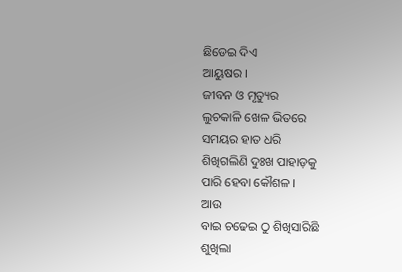ଛିଡେଇ ଦିଏ
ଆୟୁଷର ।
ଜୀବନ ଓ ମୃତ୍ୟୁର
ଲୁଚକାଳି ଖେଳ ଭିତରେ
ସମୟର ହାତ ଧରି
ଶିଖିଗଲିଣି ଦୁଃଖ ପାହାଡ଼କୁ
ପାରି ହେବା କୌଶଳ ।
ଆଉ
ବାଇ ଚଢେଇ ଠୁ ଶିଖିସାରିଛି
ଶୁଖିଲା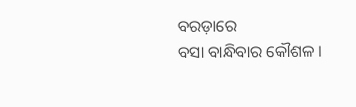ବରଡ଼ାରେ
ବସା ବାନ୍ଧିବାର କୌଶଳ ।